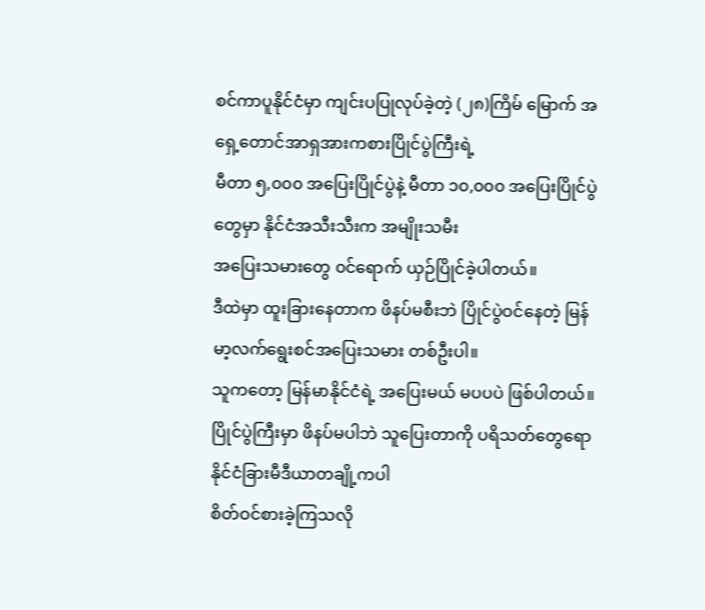စင်ကာပူနိုင်ငံမှာ ကျင်းပပြုလုပ်ခဲ့တဲ့ (၂၈)ကြိမ် မြောက် အရှေ့တောင်အာရှအားကစားပြိုင်ပွဲကြီးရဲ့
မီတာ ၅,၀၀၀ အပြေးပြိုင်ပွဲနဲ့ မီတာ ၁၀,၀၀၀ အပြေးပြိုင်ပွဲတွေမှာ နိုင်ငံအသီးသီးက အမျိုးသမီး
အပြေးသမားတွေ ၀င်ရောက် ယှဉ်ပြိုင်ခဲ့ပါတယ်။
ဒီထဲမှာ ထူးခြားနေတာက ဖိနပ်မစီးဘဲ ပြိုင်ပွဲဝင်နေတဲ့ မြန်မာ့လက်ရွေးစင်အပြေးသမား တစ်ဦးပါ။
သူကတော့ မြန်မာနိုင်ငံရဲ့ အပြေးမယ် မပပပဲ ဖြစ်ပါတယ်။
ပြိုင်ပွဲကြီးမှာ ဖိနပ်မပါဘဲ သူပြေးတာကို ပရိသတ်တွေရော နိုင်ငံခြားမီဒီယာတချို့ကပါ
စိတ်ဝင်စားခဲ့ကြသလို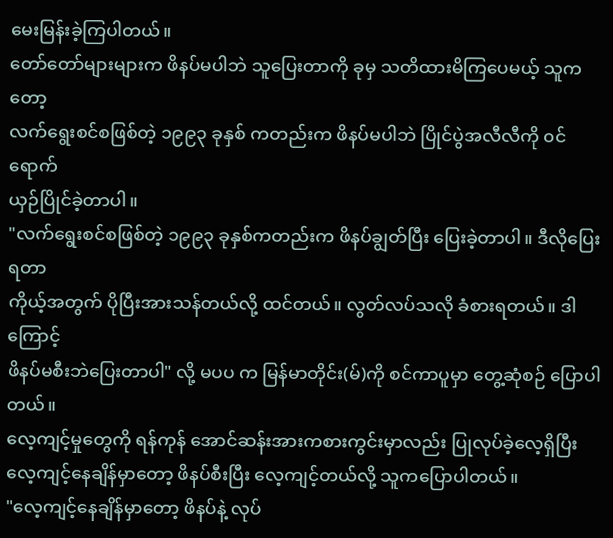မေးမြန်းခဲ့ကြပါတယ်။
တော်တော်များများက ဖိနပ်မပါဘဲ သူပြေးတာကို ခုမှ သတိထားမိကြပေမယ့် သူကတော့
လက်ရွေးစင်စဖြစ်တဲ့ ၁၉၉၃ ခုနှစ် ကတည်းက ဖိနပ်မပါဘဲ ပြိုင်ပွဲအလီလီကို ၀င်ရောက်
ယှဉ်ပြိုင်ခဲ့တာပါ။
"လက်ရွေးစင်စဖြစ်တဲ့ ၁၉၉၃ ခုနှစ်ကတည်းက ဖိနပ်ချွတ်ပြီး ပြေးခဲ့တာပါ။ ဒီလိုပြေးရတာ
ကိုယ့်အတွက် ပိုပြီးအားသန်တယ်လို့ ထင်တယ်။ လွတ်လပ်သလို ခံစားရတယ်။ ဒါကြောင့်
ဖိနပ်မစီးဘဲပြေးတာပါ" လို့ မပပ က မြန်မာတိုင်း(မ်)ကို စင်ကာပူမှာ တွေ့ဆုံစဉ် ပြောပါတယ်။
လေ့ကျင့်မှုတွေကို ရန်ကုန် အောင်ဆန်းအားကစားကွင်းမှာလည်း ပြုလုပ်ခဲ့လေ့ရှိပြီး
လေ့ကျင့်နေချိန်မှာတော့ ဖိနပ်စီးပြီး လေ့ကျင့်တယ်လို့ သူကပြောပါတယ်။
"လေ့ကျင့်နေချိန်မှာတော့ ဖိနပ်နဲ့ လုပ်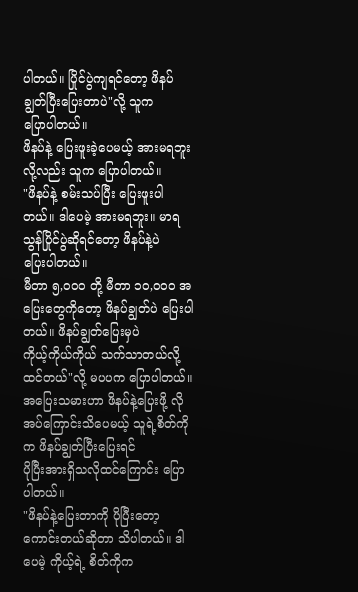ပါတယ်။ ပြိုင်ပွဲကျရင်တော့ ဖိနပ်ချွတ်ပြီးပြေးတာပဲ"လို့ သူက
ပြောပါတယ်။
ဖိနပ်နဲ့ ပြေးဖူးခဲ့ပေမယ့် အားမရဘူးလို့လည်း သူက ပြောပါတယ်။
"ဖိနပ်နဲ့ စမ်းသပ်ပြီး ပြေးဖူးပါတယ်။ ဒါပေမဲ့ အားမရဘူး။ မာရသွန်ပြိုင်ပွဲဆိုရင်တော့ ဖိနပ်နဲ့ပဲ
ပြေးပါတယ်။
မီတာ ၅,၀၀၀ တို့ မီတာ ၁၀,၀၀၀ အပြေးတွေကိုတော့ ဖိနပ်ချွတ်ပဲ ပြေးပါတယ်။ ဖိနပ်ချွတ်ပြေးမှပဲ
ကိုယ့်ကိုယ်ကိုယ် သက်သာတယ်လို့ ထင်တယ်"လို့ မပပက ပြောပါတယ်။
အပြေးသမားဟာ ဖိနပ်နဲ့ပြေးဖို့ လိုအပ်ကြောင်းသိပေမယ့် သူရဲ့စိတ်ကိုက ဖိနပ်ချွတ်ပြီးပြေးရင်
ပိုပြီးအားရှိသလိုထင်ကြောင်း ပြောပါတယ်။
"ဖိနပ်နဲ့ပြေးတာကို ပိုပြီးတော့ ကောင်းတယ်ဆိုတာ သိပါတယ်။ ဒါပေမဲ့ ကိုယ့်ရဲ့ စိတ်ကိုက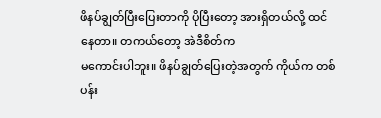ဖိနပ်ချွတ်ပြီးပြေးတာကို ပိုပြီးတော့ အားရှိတယ်လို့ ထင်နေတာ။ တကယ်တော့ အဲဒီစိတ်က
မကောင်းပါဘူး။ ဖိနပ်ချွတ်ပြေးတဲ့အတွက် ကိုယ်က တစ်ပန်း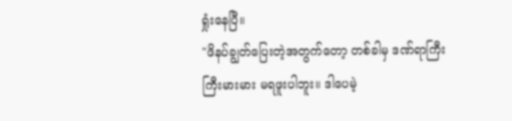ရှုံးနေပြီ။
"ဖိနပ်ချွတ်ပြေးတဲ့အတွက်တော့ တစ်ခါမှ ဒဏ်ရာကြီးကြီးမားမား မရဖူးပါဘူး။ ဒါပေမဲ့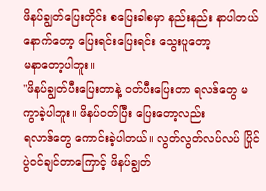ဖိနပ်ချွတ်ပြေးတိုင်း စပြေးခါစမှာ နည်းနည်း နာပါတယ် နောက်တော့ ပြေးရင်းပြေးရင်း သွေးပူတော့
မနာတော့ပါဘူး။
"ဖိနပ်ချွတ်ပီးပြေးတာနဲ့ ၀တ်ပီးပြေးတာ ရလဒ်တွေ မကွာခဲ့ပါဘူး။ ဖိနပ်ဝတ်ပြီး ပြေးတော့လည်း
ရလာဒ်တွေ ကောင်းခဲ့ပါတယ်။ လွတ်လွတ်လပ်လပ် ပြိုင်ပွဲဝင်ချင်တာကြောင့် ဖိနပ်ချွတ်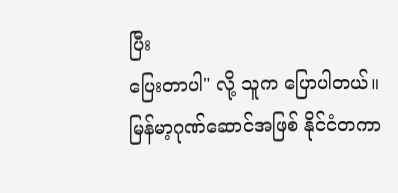ပြီး
ပြေးတာပါ" လို့ သူက ပြောပါတယ်။
မြန်မာ့ဂုဏ်ဆောင်အဖြစ် နိုင်ငံတကာ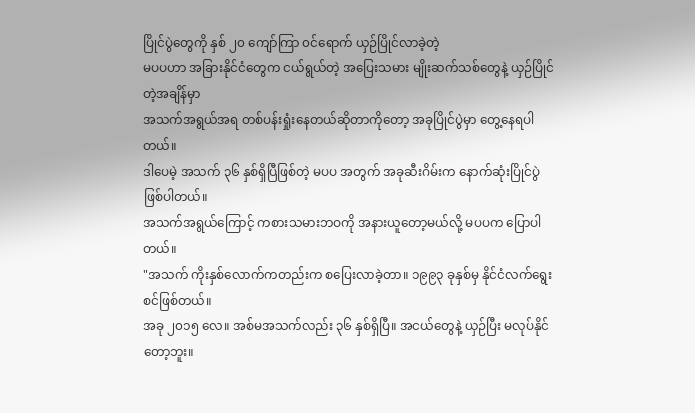ပြိုင်ပွဲတွေကို နှစ် ၂၀ ကျော်ကြာ ၀င်ရောက် ယှဉ်ပြိုင်လာခဲ့တဲ့
မပပဟာ အခြားနိုင်ငံတွေက ငယ်ရွယ်တဲ့ အပြေးသမား မျိုးဆက်သစ်တွေနဲ့ ယှဉ်ပြိုင်တဲ့အချိန်မှာ
အသက်အရွယ်အရ တစ်ပန်းရှုံးနေတယ်ဆိုတာကိုတော့ အခုပြိုင်ပွဲမှာ တွေ့နေရပါတယ်။
ဒါပေမဲ့ အသက် ၃၆ နှစ်ရှိပြီဖြစ်တဲ့ မပပ အတွက် အခုဆီးဂိမ်းက နောက်ဆုံးပြိုင်ပွဲ ဖြစ်ပါတယ်။
အသက်အရွယ်ကြောင့် ကစားသမားဘဝကို အနားယူတော့မယ်လို့ မပပက ပြောပါတယ်။
"အသက် ကိုးနှစ်လောက်ကတည်းက စပြေးလာခဲ့တာ။ ၁၉၉၃ ခုနှစ်မှ နိုင်ငံလက်ရွေးစင်ဖြစ်တယ်။
အခု ၂၀၁၅ လေ။ အစ်မအသက်လည်း ၃၆ နှစ်ရှိပြီ။ အငယ်တွေနဲ့ ယှဉ်ပြီး မလုပ်နိုင်တော့ဘူး။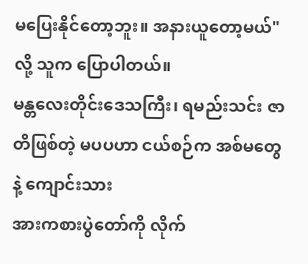မပြေးနိုင်တော့ဘူး။ အနားယူတော့မယ်"လို့ သူက ပြောပါတယ်။
မန္တလေးတိုင်းဒေသကြီး၊ ရမည်းသင်း ဇာတိဖြစ်တဲ့ မပပဟာ ငယ်စဉ်က အစ်မတွေနဲ့ ကျောင်းသား
အားကစားပွဲတော်ကို လိုက်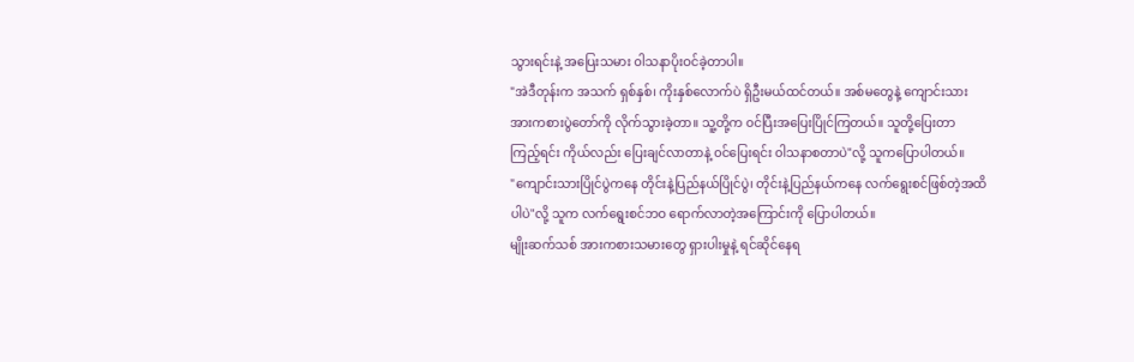သွားရင်းနဲ့ အပြေးသမား ၀ါသနာပိုးဝင်ခဲ့တာပါ။
"အဲဒီတုန်းက အသက် ရှစ်နှစ်၊ ကိုးနှစ်လောက်ပဲ ရှိဦးမယ်ထင်တယ်။ အစ်မတွေနဲ့ ကျောင်းသား
အားကစားပွဲတော်ကို လိုက်သွားခဲ့တာ။ သူ့တို့က ၀င်ပြီးအပြေးပြိုင်ကြတယ်။ သူတို့ပြေးတာ
ကြည့်ရင်း ကိုယ်လည်း ပြေးချင်လာတာနဲ့ ၀င်ပြေးရင်း ၀ါသနာစတာပဲ"လို့ သူကပြောပါတယ်။
"ကျောင်းသားပြိုင်ပွဲကနေ တိုင်းနဲ့ပြည်နယ်ပြိုင်ပွဲ၊ တိုင်းနဲ့ပြည်နယ်ကနေ လက်ရွေးစင်ဖြစ်တဲ့အထိ
ပါပဲ"လို့ သူက လက်ရွေးစင်ဘဝ ရောက်လာတဲ့အကြောင်းကို ပြောပါတယ်။
မျိုးဆက်သစ် အားကစားသမားတွေ ရှားပါးမှုနဲ့ ရင်ဆိုင်နေရ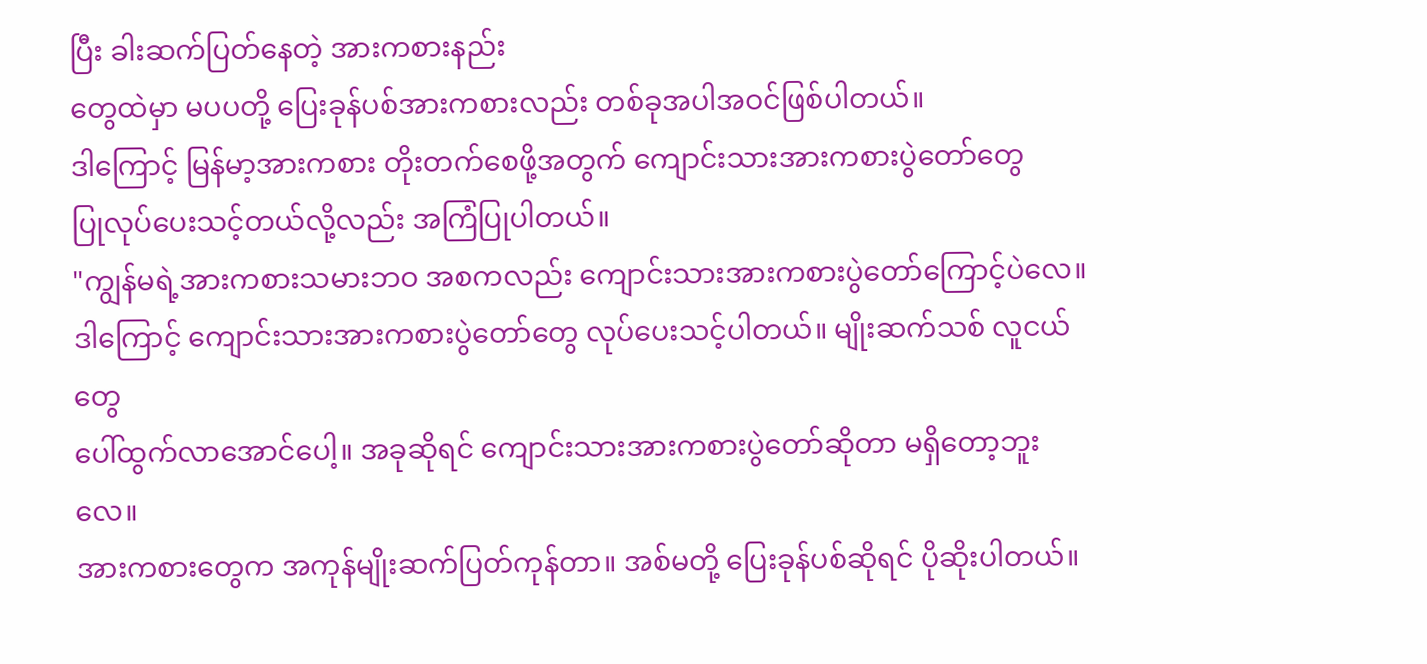ပြီး ခါးဆက်ပြတ်နေတဲ့ အားကစားနည်း
တွေထဲမှာ မပပတို့ ပြေးခုန်ပစ်အားကစားလည်း တစ်ခုအပါအဝင်ဖြစ်ပါတယ်။
ဒါကြောင့် မြန်မာ့အားကစား တိုးတက်စေဖို့အတွက် ကျောင်းသားအားကစားပွဲတော်တွေ
ပြုလုပ်ပေးသင့်တယ်လို့လည်း အကြံပြုပါတယ်။
"ကျွန်မရဲ့အားကစားသမားဘဝ အစကလည်း ကျောင်းသားအားကစားပွဲတော်ကြောင့်ပဲလေ။
ဒါကြောင့် ကျောင်းသားအားကစားပွဲတော်တွေ လုပ်ပေးသင့်ပါတယ်။ မျိုးဆက်သစ် လူငယ်တွေ
ပေါ်ထွက်လာအောင်ပေါ့။ အခုဆိုရင် ကျောင်းသားအားကစားပွဲတော်ဆိုတာ မရှိတော့ဘူးလေ။
အားကစားတွေက အကုန်မျိုးဆက်ပြတ်ကုန်တာ။ အစ်မတို့ ပြေးခုန်ပစ်ဆိုရင် ပိုဆိုးပါတယ်။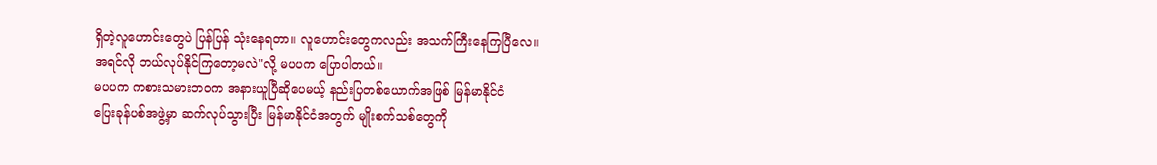ရှိတဲ့လူဟောင်းတွေပဲ ပြန်ပြန် သုံးနေရတာ။ လူဟောင်းတွေကလည်း အသက်ကြီးနေကြပြီလေ။
အရင်လို ဘယ်လုပ်နိုင်ကြတော့မလဲ"လို့ မပပက ပြောပါတယ်။
မပပက ကစားသမားဘဝက အနားယူပြီဆိုပေမယ့် နည်းပြတစ်ယောက်အဖြစ် မြန်မာနိုင်ငံ
ပြေးခုန်ပစ်အဖွဲ့မှာ ဆက်လုပ်သွားပြီး မြန်မာနိုင်ငံအတွက် မျိုးစက်သစ်တွေကို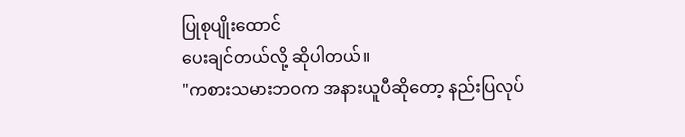ပြုစုပျိုးထောင်
ပေးချင်တယ်လို့ ဆိုပါတယ်။
"ကစားသမားဘဝက အနားယူပီဆိုတော့ နည်းပြလုပ်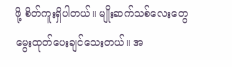ဖို့ စိတ်ကူးရှိပါတယ်။ မျိုးဆက်သစ်လေးတွေ
မွေးထုတ်ပေးချင်သေးတယ်။ အ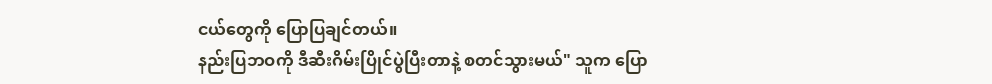ငယ်တွေကို ပြောပြချင်တယ်။
နည်းပြဘဝကို ဒီဆီးဂိမ်းပြိုင်ပွဲပြီးတာနဲ့ စတင်သွားမယ်" သူက ပြော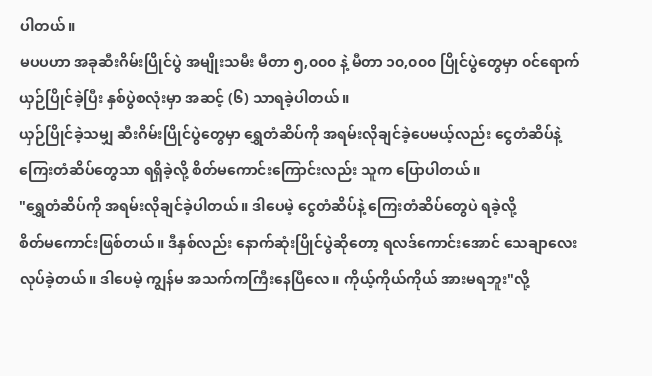ပါတယ်။
မပပဟာ အခုဆီးဂိမ်းပြိုင်ပွဲ အမျိုးသမီး မီတာ ၅,၀၀၀ နဲ့ မီတာ ၁၀,၀၀၀ ပြိုင်ပွဲတွေမှာ ၀င်ရောက်
ယှဉ်ပြိုင်ခဲ့ပြီး နှစ်ပွဲစလုံးမှာ အဆင့် (၆) သာရခဲ့ပါတယ်။
ယှဉ်ပြိုင်ခဲ့သမျှ ဆီးဂိမ်းပြိုင်ပွဲတွေမှာ ရွှေတံဆိပ်ကို အရမ်းလိုချင်ခဲ့ပေမယ့်လည်း ငွေတံဆိပ်နဲ့
ကြေးတံဆိပ်တွေသာ ရရှိခဲ့လို့ စိတ်မကောင်းကြောင်းလည်း သူက ပြောပါတယ်။
"ရွှေတံဆိပ်ကို အရမ်းလိုချင်ခဲ့ပါတယ်။ ဒါပေမဲ့ ငွေတံဆိပ်နဲ့ ကြေးတံဆိပ်တွေပဲ ရခဲ့လို့
စိတ်မကောင်းဖြစ်တယ်။ ဒီနှစ်လည်း နောက်ဆုံးပြိုင်ပွဲဆိုတော့ ရလဒ်ကောင်းအောင် သေချာလေး
လုပ်ခဲ့တယ်။ ဒါပေမဲ့ ကျွန်မ အသက်ကကြီးနေပြီလေ။ ကိုယ့်ကိုယ်ကိုယ် အားမရဘူး"လို့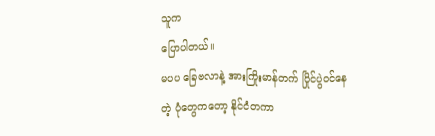သူက
ပြောပါတယ်။
မပပ ခြေဗလာနဲ့ အားကြိုးမာန်တက် ပြိုင်ပွဲဝင်နေတဲ့ ပုံတွေကတော့ နိုင်ငံတကာ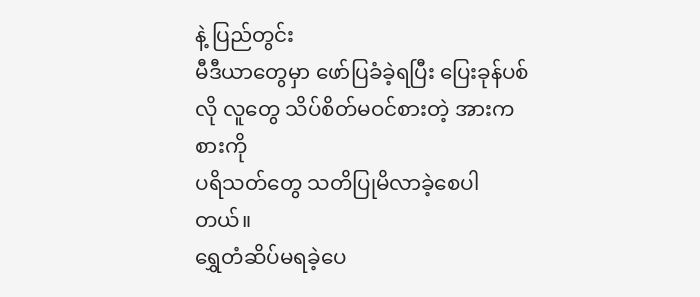နဲ့ ပြည်တွင်း
မီဒီယာတွေမှာ ဖော်ပြခံခဲ့ရပြီး ပြေးခုန်ပစ်လို လူတွေ သိပ်စိတ်မဝင်စားတဲ့ အားကစားကို
ပရိသတ်တွေ သတိပြုမိလာခဲ့စေပါတယ်။
ရွှေတံဆိပ်မရခဲ့ပေ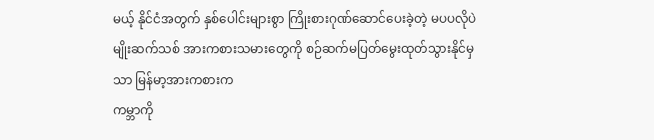မယ့် နိုင်ငံအတွက် နှစ်ပေါင်းများစွာ ကြိုးစားဂုဏ်ဆောင်ပေးခဲ့တဲ့ မပပလိုပဲ
မျိုးဆက်သစ် အားကစားသမားတွေကို စဉ်ဆက်မပြတ်မွေးထုတ်သွားနိုင်မှသာ မြန်မာ့အားကစားက
ကမ္ဘာကို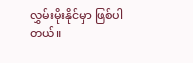လွှမ်းမိုးနိုင်မှာ ဖြစ်ပါတယ်။